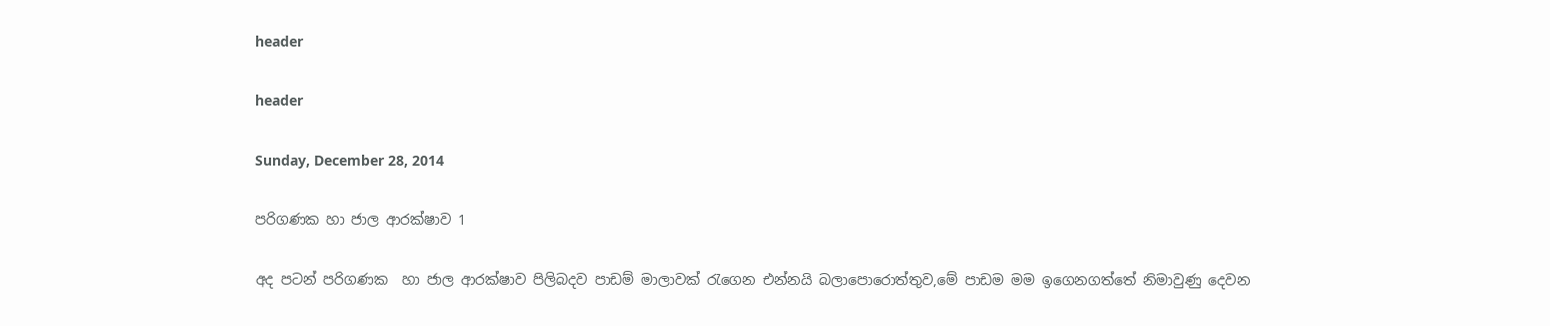header

header

Sunday, December 28, 2014

පරිගණක හා ජාල ආරක්ෂාව 1

අද පටන් පරිගණක  හා ජාල ආරක්ෂාව පිලිබදව පාඩම් මාලාවක් රැගෙන එන්නයි බලාපොරොත්තුව,මේ පාඩම මම ඉගෙනගත්තේ නිමාවුණු දෙවන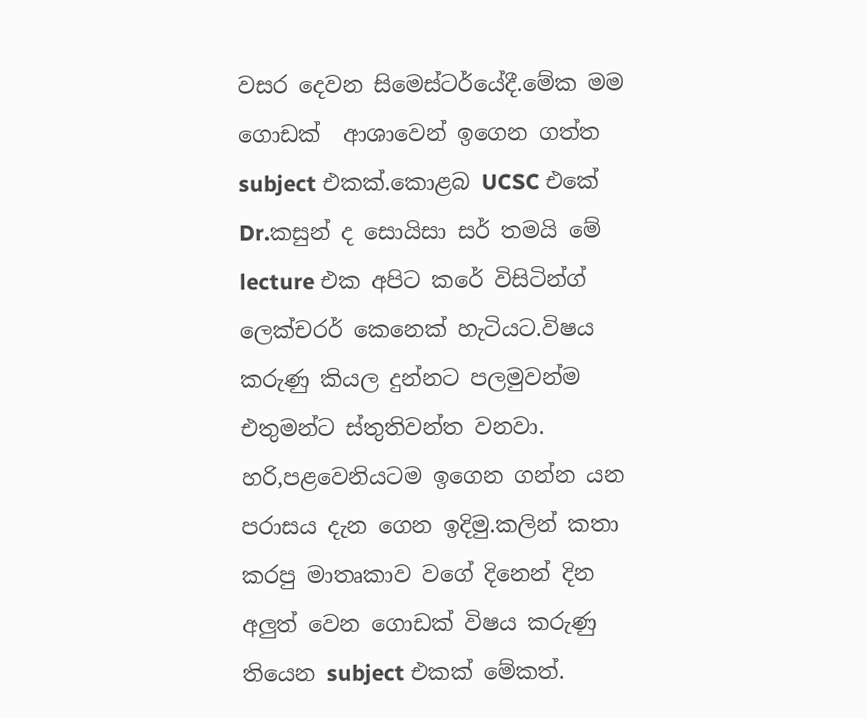වසර දෙවන සිමෙස්ටර්යේදී.මේක මම ගොඩක්  ආශාවෙන් ඉගෙන ගත්ත subject එකක්.කොළබ UCSC එකේ Dr.කසුන් ද සොයිසා සර් තමයි මේ lecture එක අපිට කරේ විසිටින්ග් ලෙක්චරර් කෙනෙක් හැටියට.විෂය කරුණු කියල දුන්නට පලමුවන්ම එතුමන්ට ස්තුතිවන්ත වනවා.
හරි,පළවෙනියටම ඉගෙන ගන්න යන පරාසය දැන ගෙන ඉදිමු.කලින් කතා කරපු මාතෘකාව වගේ දිනෙන් දින අලුත් වෙන ගොඩක් විෂය කරුණු තියෙන subject එකක් මේකත්.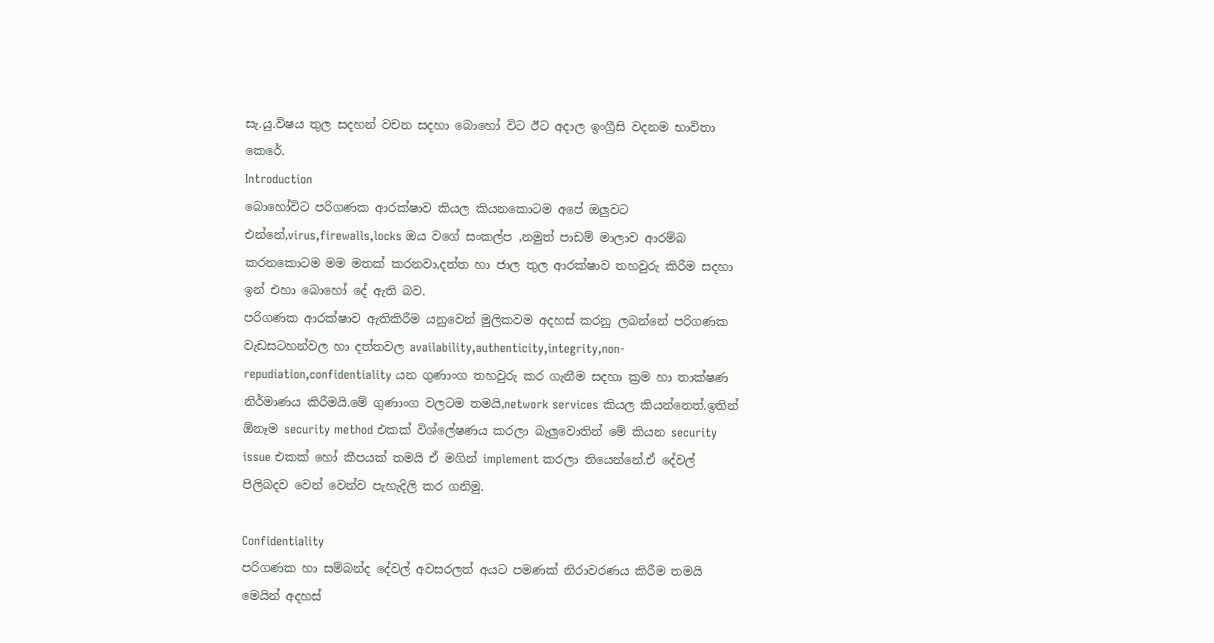සැ.යු.විෂය තුල සදහන් වචන සදහා බොහෝ විට ඊට අදාල ඉංග්‍රීසි වදනම භාවිතා කෙරේ.
Introduction
බොහෝවිට පරිගණක ආරක්ෂාව කියල කියනකොටම අපේ ඔලුවට එන්නේ,virus,firewalls,locks ඔය වගේ සංකල්ප ,නමුත් පාඩම් මාලාව ආරම්බ කරනකොටම මම මතක් කරනවා,දත්ත හා ජාල තුල ආරක්ෂාව තහවුරු කිරීම සදහා ඉන් එහා බොහෝ දේ ඇති බව.
පරිගණක ආරක්ෂාව ඇතිකිරීම යනුවෙන් මුලිකවම අදහස් කරනු ලබන්නේ පරිගණක වැඩසටහන්වල හා දත්තවල availability,authenticity,integrity,non-repudiation,confidentiality යන ගුණාංග තහවුරු කර ගැනීම සදහා ක්‍රම හා තාක්ෂණ නිර්මාණය කිරීමයි.මේ ගුණාංග වලටම තමයි,network services කියල කියන්නෙත්.ඉතින් ඕනෑම security method එකක් විශ්ලේෂණය කරලා බැලුවොතින් මේ කියන security issue එකක් හෝ කීපයක් තමයි ඒ මගින් implement කරලා තියෙන්නේ.ඒ දේවල් පිලිබදව වෙන් වෙන්ව පැහැදිලි කර ගනිමු.

Confidentiality
පරිගණක හා සම්බන්ද දේවල් අවසරලත් අයට පමණක් නිරාවරණය කිරීම තමයි මෙයින් අදහස්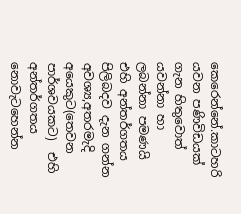කෙරෙන්නේ.කාටහරි යවන පණිවිඩයක් ගැන හිතුවොත් යවන්නා හා ලබන්නා පමණයි එහි අන්තර්ගතය පිලිබදව දැන ගන්න අවශ්‍ය,අතරමැදි අයෙකුට(තෙවන පාර්ශවයකට)  එහි අන්තර්ගතය නොවැටහෙන්න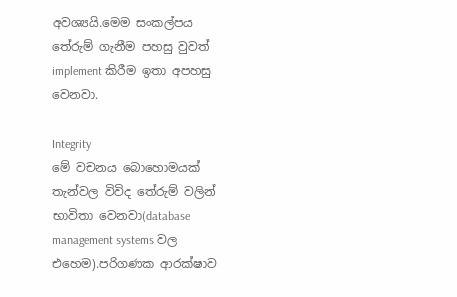අවශ්‍යයි.මෙම සංකල්පය තේරුම් ගැනීම පහසු වුවත් implement කිරීම ඉතා අපහසු වෙනවා.

Integrity
මේ වචනය බොහොමයක් තැන්වල විවිද තේරුම් වලින් භාවිතා වෙනවා(database management systems වල එහෙම).පරිගණක ආරක්ෂාව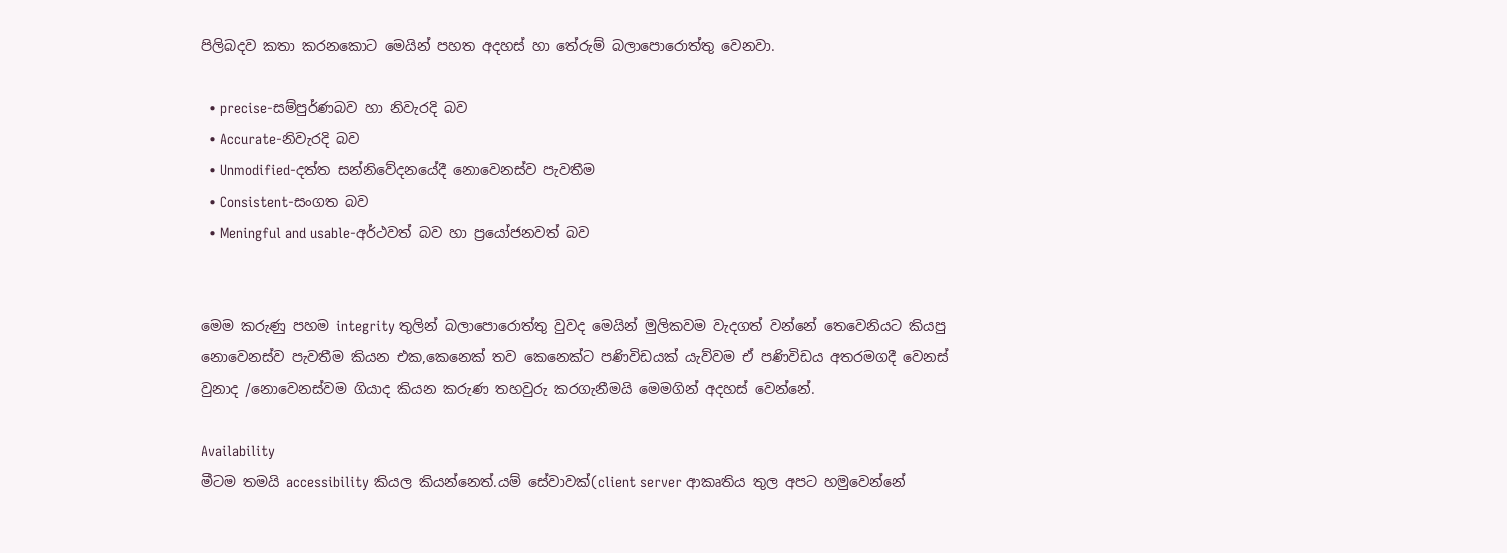පිලිබදව කතා කරනකොට මෙයින් පහත අදහස් හා තේරුම් බලාපොරොත්තු වෙනවා.

  • precise-සම්පුර්ණබව හා නිවැරදි බව
  • Accurate-නිවැරදි බව
  • Unmodified-දත්ත සන්නිවේදනයේදී නොවෙනස්ව පැවතීම
  • Consistent-සංගත බව
  • Meningful and usable-අර්ථවත් බව හා ප්‍රයෝජනවත් බව


මෙම කරුණු පහම integrity තුලින් බලාපොරොත්තු වුවද මෙයින් මුලිකවම වැදගත් වන්නේ තෙවෙනියට කියපු නොවෙනස්ව පැවතීම කියන එක,කෙනෙක් තව කෙනෙක්ට පණිවිඩයක් යැව්වම ඒ පණිවිඩය අතරමගදී වෙනස් වුනාද /නොවෙනස්වම ගියාද කියන කරුණ තහවුරු කරගැනීමයි මෙමගින් අදහස් වෙන්නේ.

Availability
මීටම තමයි accessibility කියල කියන්නෙත්.යම් සේවාවක්(client server ආකෘතිය තුල අපට හමුවෙන්නේ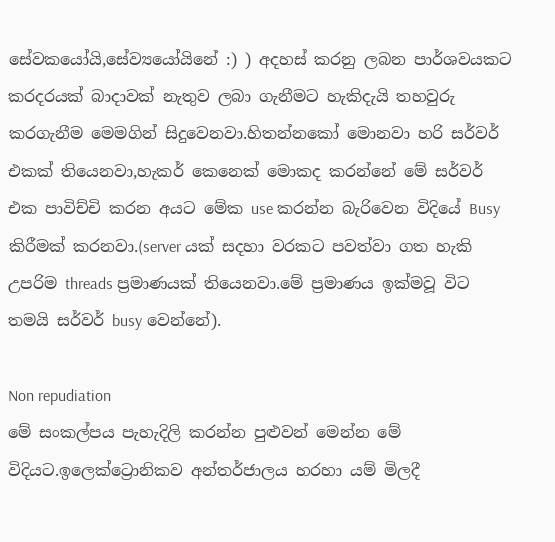සේවකයෝයි,සේව්‍යයෝයිනේ :) ) අදහස් කරනු ලබන පාර්ශවයකට කරදරයක් බාදාවක් නැතුව ලබා ගැනීමට හැකිදැයි තහවුරු කරගැනීම මෙමගින් සිදුවෙනවා.හිතන්නකෝ මොනවා හරි සර්වර් එකක් තියෙනවා,හැකර් කෙනෙක් මොකද කරන්නේ මේ සර්වර් එක පාවිච්චි කරන අයට මේක use කරන්න බැරිවෙන විදියේ Busy කිරීමක් කරනවා.(server යක් සදහා වරකට පවත්වා ගත හැකි උපරිම threads ප්‍රමාණයක් තියෙනවා.මේ ප්‍රමාණය ඉක්මවූ විට තමයි සර්වර් busy වෙන්නේ).

Non repudiation
මේ සංකල්පය පැහැදිලි කරන්න පුළුවන් මෙන්න මේ විදියට.ඉලෙක්ට්‍රොනිකව අන්තර්ජාලය හරහා යම් මිලදී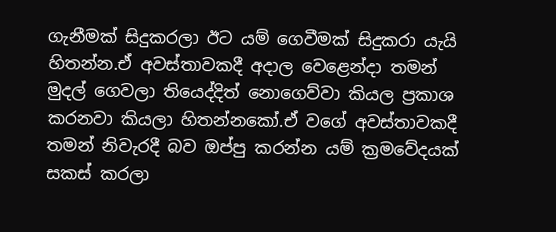ගැනීමක් සිදුකරලා ඊට යම් ගෙවීමක් සිදුකරා යැයි හිතන්න.ඒ අවස්තාවකදී අදාල වෙළෙන්දා තමන් මුදල් ගෙවලා තියෙද්දිත් නොගෙව්වා කියල ප්‍රකාශ කරනවා කියලා හිතන්නකෝ.ඒ වගේ අවස්තාවකදී තමන් නිවැරදී බව ඔප්පු කරන්න යම් ක්‍රමවේදයක් සකස් කරලා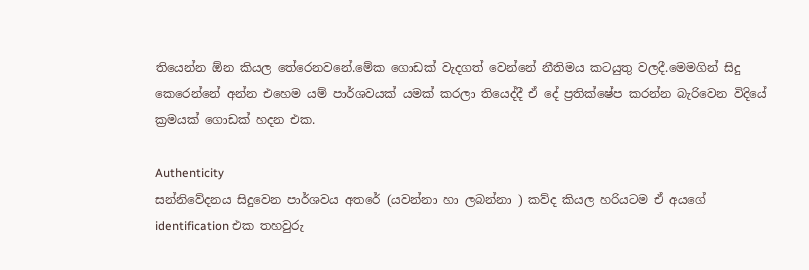තියෙන්න ඕන කියල තේරෙනවනේ.මේක ගොඩක් වැදගත් වෙන්නේ නීතිමය කටයුතු වලදී.මෙමගින් සිදු කෙරෙන්නේ අන්න එහෙම යම් පාර්ශවයක් යමක් කරලා තියෙද්දී ඒ දේ ප්‍රතික්ෂේප කරන්න බැරිවෙන විදියේ ක්‍රමයක් ගොඩක් හදන එක.

Authenticity
සන්නිවේදනය සිදුවෙන පාර්ශවය අතරේ (යවන්නා හා ලබන්නා ) කව්ද කියල හරියටම ඒ අයගේ identification එක තහවුරු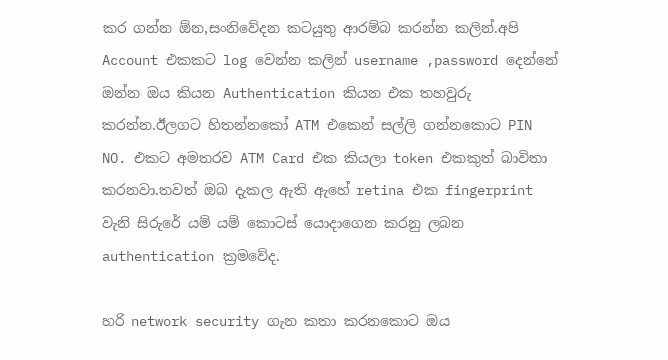කර ගන්න ඕන,සංනිවේදන කටයුතු ආරම්බ කරන්න කලින්.අපි Account එකකට log වෙන්න කලින් username ,password දෙන්නේ ඔන්න ඔය කියන Authentication කියන එක තහවුරු කරන්න.ඊලගට හිතන්නකෝ ATM එකෙන් සල්ලි ගන්නකොට PIN NO. එකට අමතරව ATM Card එක කියලා token එකකුත් බාවිතා කරනවා.තවත් ඔබ දැකල ඇති ඇහේ retina එක fingerprint වැනි සිරුරේ යම් යම් කොටස් යොදාගෙන කරනු ලබන authentication ක්‍රමවේද.

හරි network security ගැන කතා කරනකොට ඔය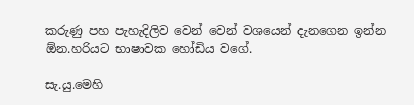කරුණු පහ පැහැදිලිව වෙන් වෙන් වශයෙන් දැනගෙන ඉන්න ඕන.හරියට භාෂාවක හෝඩිය වගේ.

සැ.යු.මෙහි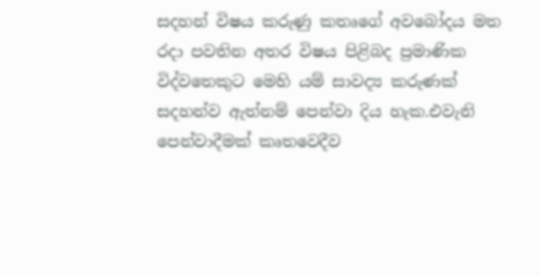සදහන් විෂය කරුණු කතෘගේ අවබෝදය මත රදා පවතින අතර විෂය පිළිබද ප්‍රමාණික විද්වතෙකුට මෙහි යම් සාවද්‍ය කරුණක් සදහන්ව ඇත්නම් පෙන්වා දිය හැක.එවැනි පෙන්වාදීමක් කෘතවෙදීව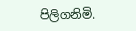පිලිගනිමි.